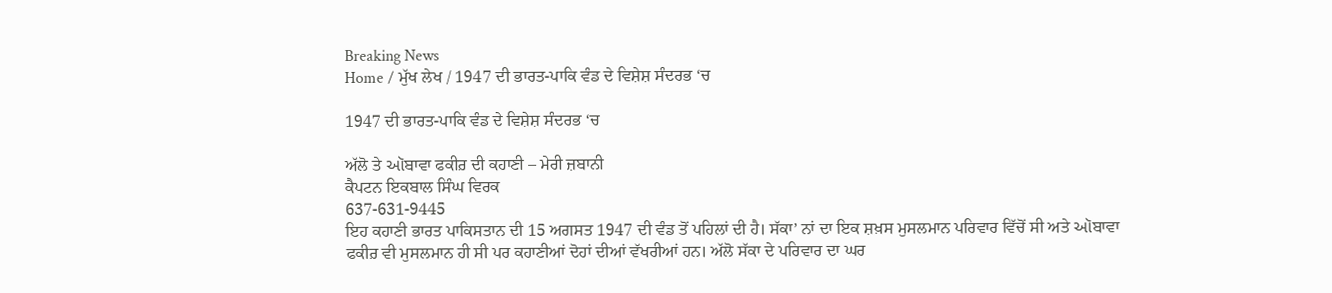Breaking News
Home / ਮੁੱਖ ਲੇਖ / 1947 ਦੀ ਭਾਰਤ-ਪਾਕਿ ਵੰਡ ਦੇ ਵਿਸ਼ੇਸ਼ ਸੰਦਰਭ ‘ਚ

1947 ਦੀ ਭਾਰਤ-ਪਾਕਿ ਵੰਡ ਦੇ ਵਿਸ਼ੇਸ਼ ਸੰਦਰਭ ‘ਚ

ਅੱਲੋ ਤੇ ઑਬਾਵਾ ਫਕੀਰ਼ ਦੀ ਕਹਾਣੀ – ਮੇਰੀ ਜ਼ਬਾਨੀ
ਕੈਪਟਨ ਇਕਬਾਲ ਸਿੰਘ ਵਿਰਕ
637-631-9445
ਇਹ ਕਹਾਣੀ ਭਾਰਤ ਪਾਕਿਸਤਾਨ ਦੀ 15 ਅਗਸਤ 1947 ਦੀ ਵੰਡ ਤੋਂ ਪਹਿਲਾਂ ਦੀ ਹੈ। ਸੱਕਾ’ ਨਾਂ ਦਾ ਇਕ ਸ਼ਖ਼ਸ ਮੁਸਲਮਾਨ ਪਰਿਵਾਰ ਵਿੱਚੋਂ ਸੀ ਅਤੇ ઑਬਾਵਾ ਫਕੀਰ਼ ਵੀ ਮੁਸਲਮਾਨ ਹੀ ਸੀ ਪਰ ਕਹਾਣੀਆਂ ਦੋਹਾਂ ਦੀਆਂ ਵੱਖਰੀਆਂ ਹਨ। ਅੱਲੋ ਸੱਕਾ ਦੇ ਪਰਿਵਾਰ ਦਾ ਘਰ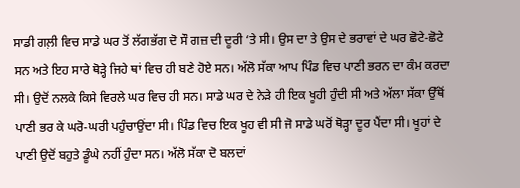ਸਾਡੀ ਗਲ਼ੀ ਵਿਚ ਸਾਡੇ ਘਰ ਤੋਂ ਲੱਗਭੱਗ ਦੋ ਸੌ ਗਜ਼ ਦੀ ਦੂਰੀ ‘ਤੇ ਸੀ। ਉਸ ਦਾ ਤੇ ਉਸ ਦੇ ਭਰਾਵਾਂ ਦੇ ਘਰ ਛੋਟੇ-ਛੋਟੇ ਸਨ ਅਤੇ ਇਹ ਸਾਰੇ ਥੋੜ੍ਹੇ ਜਿਹੇ ਥਾਂ ਵਿਚ ਹੀ ਬਣੇ ਹੋਏ ਸਨ। ਅੱਲੋ ਸੱਕਾ ਆਪ ਪਿੰਡ ਵਿਚ ਪਾਣੀ ਭਰਨ ਦਾ ਕੰਮ ਕਰਦਾ ਸੀ। ਉਦੋਂ ਨਲਕੇ ਕਿਸੇ ਵਿਰਲੇ ਘਰ ਵਿਚ ਹੀ ਸਨ। ਸਾਡੇ ਘਰ ਦੇ ਨੇੜੇ ਹੀ ਇਕ ਖੂਹੀ ਹੁੰਦੀ ਸੀ ਅਤੇ ਅੱਲਾ ਸੱਕਾ ਉੱਥੋਂ ਪਾਣੀ ਭਰ ਕੇ ਘਰੋ-ਘਰੀ ਪਹੁੰਚਾਉਂਦਾ ਸੀ। ਪਿੰਡ ਵਿਚ ਇਕ ਖੂਹ ਵੀ ਸੀ ਜੋ ਸਾਡੇ ਘਰੋਂ ਥੋੜ੍ਹਾ ਦੂਰ ਪੈਂਦਾ ਸੀ। ਖੂਹਾਂ ਦੇ ਪਾਣੀ ਉਦੋਂ ਬਹੁਤੇ ਡੂੰਘੇ ਨਹੀਂ ਹੁੰਦਾ ਸਨ। ਅੱਲੋ ਸੱਕਾ ਦੋ ਬਲਦਾਂ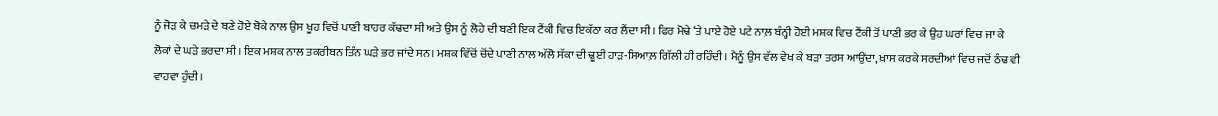ਨੂੰ ਜੋੜ ਕੇ ਚਮੜੇ ਦੇ ਬਣੇ ਹੋਏ ਬੋਕੇ ਨਾਲ ਉਸ ਖੂਹ ਵਿਚੋਂ ਪਾਣੀ ਬਾਹਰ ਕੱਢਦਾ ਸੀ ਅਤੇ ਉਸ ਨੂੰ ਲੋਹੇ ਦੀ ਬਣੀ ਇਕ ਟੈਂਕੀ ਵਿਚ ਇਕੱਠਾ ਕਰ ਲੈਂਦਾ ਸੀ। ਫਿਰ ਮੋਢੇ ‘ਤੇ ਪਾਏ ਹੋਏ ਪਟੇ ਨਾਲ਼ ਬੰਨ੍ਹੀ ਹੋਈ ਮਸ਼ਕ ਵਿਚ ਟੈਂਕੀ ਤੋਂ ਪਾਣੀ ਭਰ ਕੇ ਉਹ ਘਰਾਂ ਵਿਚ ਜਾ ਕੇ ਲੋਕਾਂ ਦੇ ਘੜੇ ਭਰਦਾ ਸੀ। ਇਕ ਮਸ਼ਕ ਨਾਲ ਤਕਰੀਬਨ ਤਿੰਨ ਘੜੇ ਭਰ ਜਾਂਦੇ ਸਨ। ਮਸ਼ਕ ਵਿੱਚੋਂ ਚੋਂਦੇ ਪਾਣੀ ਨਾਲ ਅੱਲੋ ਸੱਕਾ ਦੀ ਢੂਈ ਹਾੜ-ਸਿਆਲ਼ ਗਿੱਲੀ ਹੀ ਰਹਿੰਦੀ। ਮੈਨੂੰ ਉਸ ਵੱਲ ਵੇਖ ਕੇ ਬੜਾ ਤਰਸ ਆਉਂਦਾ, ਖ਼ਾਸ ਕਰਕੇ ਸਰਦੀਆਂ ਵਿਚ ਜਦੋਂ ਠੰਢ ਵੀ ਵਾਹਵਾ ਹੁੰਦੀ।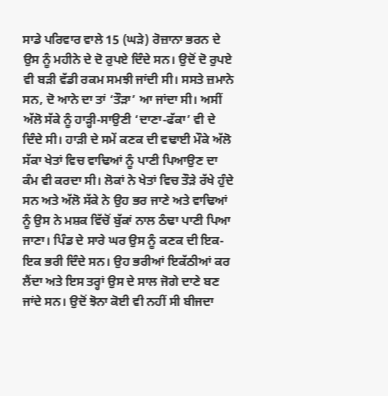ਸਾਡੇ ਪਰਿਵਾਰ ਵਾਲੇ 15 (ਘੜੇ) ਰੋਜ਼ਾਨਾ ਭਰਨ ਦੇ ਉਸ ਨੂੰ ਮਹੀਨੇ ਦੇ ਦੋ ਰੁਪਏ ਦਿੰਦੇ ਸਨ। ਉਦੋਂ ਦੋ ਰੁਪਏ ਵੀ ਬੜੀ ਵੱਡੀ ਰਕਮ ਸਮਝੀ ਜਾਂਦੀ ਸੀ। ਸਸਤੇ ਜ਼ਮਾਨੇ ਸਨ, ਦੋ ਆਨੇ ਦਾ ਤਾਂ ‘ਤੌੜਾ’ ਆ ਜਾਂਦਾ ਸੀ। ਅਸੀਂ ਅੱਲੋ ਸੱਕੇ ਨੂੰ ਹਾੜ੍ਹੀ-ਸਾਉਣੀ ‘ਦਾਣਾ-ਫੱਕਾ’ ਵੀ ਦੇ ਦਿੰਦੇ ਸੀ। ਹਾੜੀ ਦੇ ਸਮੇਂ ਕਣਕ ਦੀ ਵਢਾਈ ਮੌਕੇ ਅੱਲੋ ਸੱਕਾ ਖੇਤਾਂ ਵਿਚ ਵਾਢਿਆਂ ਨੂੰ ਪਾਣੀ ਪਿਆਉਣ ਦਾ ਕੰਮ ਵੀ ਕਰਦਾ ਸੀ। ਲੋਕਾਂ ਨੇ ਖੇਤਾਂ ਵਿਚ ਤੌੜੇ ਰੱਖੇ ਹੁੰਦੇ ਸਨ ਅਤੇ ਅੱਲੋ ਸੱਕੇ ਨੇ ਉਹ ਭਰ ਜਾਣੇ ਅਤੇ ਵਾਢਿਆਂ ਨੂੰ ਉਸ ਨੇ ਮਸ਼ਕ ਵਿੱਚੋਂ ਬੁੱਕਾਂ ਨਾਲ ਠੰਢਾ ਪਾਣੀ ਪਿਆ ਜਾਣਾ। ਪਿੰਡ ਦੇ ਸਾਰੇ ਘਰ ਉਸ ਨੂੰ ਕਣਕ ਦੀ ਇਕ-ਇਕ ਭਰੀ ਦਿੰਦੇ ਸਨ। ਉਹ ਭਰੀਆਂ ਇਕੱਠੀਆਂ ਕਰ ਲੈਂਦਾ ਅਤੇ ਇਸ ਤਰ੍ਹਾਂ ਉਸ ਦੇ ਸਾਲ ਜੋਗੇ ਦਾਣੇ ਬਣ ਜਾਂਦੇ ਸਨ। ਉਦੋਂ ਝੋਨਾ ਕੋਈ ਵੀ ਨਹੀਂ ਸੀ ਬੀਜਦਾ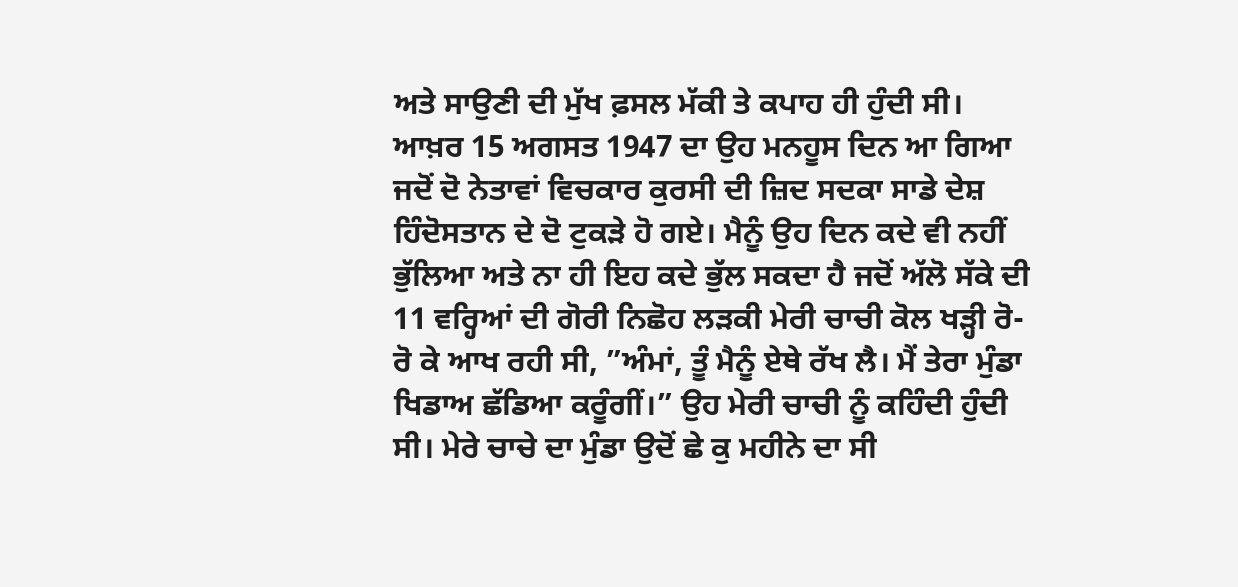ਅਤੇ ਸਾਉਣੀ ਦੀ ਮੁੱਖ ਫ਼ਸਲ ਮੱਕੀ ਤੇ ਕਪਾਹ ਹੀ ਹੁੰਦੀ ਸੀ।
ਆਖ਼ਰ 15 ਅਗਸਤ 1947 ਦਾ ਉਹ ਮਨਹੂਸ ਦਿਨ ਆ ਗਿਆ ਜਦੋਂ ਦੋ ਨੇਤਾਵਾਂ ਵਿਚਕਾਰ ਕੁਰਸੀ ਦੀ ਜ਼ਿਦ ਸਦਕਾ ਸਾਡੇ ਦੇਸ਼ ਹਿੰਦੋਸਤਾਨ ਦੇ ਦੋ ਟੁਕੜੇ ਹੋ ਗਏ। ਮੈਨੂੰ ਉਹ ਦਿਨ ਕਦੇ ਵੀ ਨਹੀਂ ਭੁੱਲਿਆ ਅਤੇ ਨਾ ਹੀ ਇਹ ਕਦੇ ਭੁੱਲ ਸਕਦਾ ਹੈ ਜਦੋਂ ਅੱਲੋ ਸੱਕੇ ਦੀ 11 ਵਰ੍ਹਿਆਂ ਦੀ ਗੋਰੀ ਨਿਛੋਹ ਲੜਕੀ ਮੇਰੀ ਚਾਚੀ ਕੋਲ ਖੜ੍ਹੀ ਰੋ-ਰੋ ਕੇ ਆਖ ਰਹੀ ਸੀ, ”ਅੰਮਾਂ, ਤੂੰ ਮੈਨੂੰ ਏਥੇ ਰੱਖ ਲੈ। ਮੈਂ ਤੇਰਾ ਮੁੰਡਾ ਖਿਡਾਅ ਛੱਡਿਆ ਕਰੂੰਗੀਂ।” ਉਹ ਮੇਰੀ ਚਾਚੀ ਨੂੰ ਕਹਿੰਦੀ ਹੁੰਦੀ ਸੀ। ਮੇਰੇ ਚਾਚੇ ਦਾ ਮੁੰਡਾ ਉਦੋਂ ਛੇ ਕੁ ਮਹੀਨੇ ਦਾ ਸੀ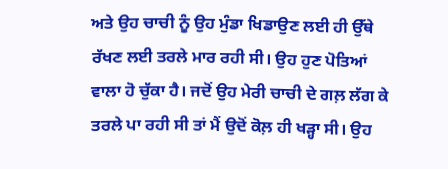ਅਤੇ ਉਹ ਚਾਚੀ ਨੂੰ ਉਹ ਮੁੰਡਾ ਖਿਡਾਉਣ ਲਈ ਹੀ ਉੱਥੇ ਰੱਖਣ ਲਈ ਤਰਲੇ ਮਾਰ ਰਹੀ ਸੀ। ਉਹ ਹੁਣ ਪੋਤਿਆਂ ਵਾਲਾ ਹੋ ਚੁੱਕਾ ਹੈ। ਜਦੋਂ ਉਹ ਮੇਰੀ ਚਾਚੀ ਦੇ ਗਲ਼ ਲੱਗ ਕੇ ਤਰਲੇ ਪਾ ਰਹੀ ਸੀ ਤਾਂ ਮੈਂ ਉਦੋਂ ਕੋਲ਼ ਹੀ ਖੜ੍ਹਾ ਸੀ। ਉਹ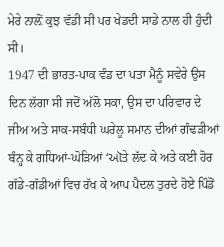ਮੇਰੇ ਨਾਲ਼ੋਂ ਕੁਝ ਵੱਡੀ ਸੀ ਪਰ ਖੇਡਦੀ ਸਾਡੇ ਨਾਲ ਹੀ ਹੁੰਦੀ ਸੀ।
1947 ਦੀ ਭਾਰਤ-ਪਾਕ ਵੰਡ ਦਾ ਪਤਾ ਮੈਨੂੰ ਸਵੇਰੇ ਉਸ ਦਿਨ ਲੱਗਾ ਸੀ ਜਦੋਂ ਅੱਲੋ ਸਕਾ, ਉਸ ਦਾ ਪਰਿਵਾਰ ਦੇ ਜੀਅ ਅਤੇ ਸਾਕ-ਸਬੰਧੀ ਘਰੇਲੂ ਸਮਾਨ ਦੀਆਂ ਗੰਢੜੀਆਂ ਬੰਨ੍ਹ ਕੇ ਗਧਿਆਂ-ਘੋੜਿਆਂ ‘ઑਤੇ ਲੱਦ ਕੇ ਅਤੇ ਕਈ ਹੋਰ ਗੱਡੇ-ਗੱਡੀਆਂ ਵਿਚ ਰੱਖ ਕੇ ਆਪ ਪੈਦਲ ਤੁਰਦੇ ਹੋਏ ਪਿੰਡੋਂ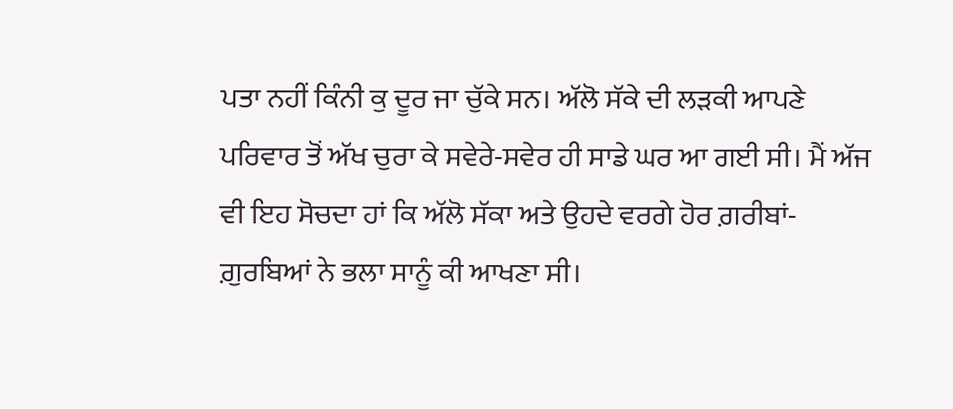ਪਤਾ ਨਹੀਂ ਕਿੰਨੀ ਕੁ ਦੂਰ ਜਾ ਚੁੱਕੇ ਸਨ। ਅੱਲੋ ਸੱਕੇ ਦੀ ਲੜਕੀ ਆਪਣੇ ਪਰਿਵਾਰ ਤੋਂ ਅੱਖ ਚੁਰਾ ਕੇ ਸਵੇਰੇ-ਸਵੇਰ ਹੀ ਸਾਡੇ ਘਰ ਆ ਗਈ ਸੀ। ਮੈਂ ਅੱਜ ਵੀ ਇਹ ਸੋਚਦਾ ਹਾਂ ਕਿ ਅੱਲੋ ਸੱਕਾ ਅਤੇ ਉਹਦੇ ਵਰਗੇ ਹੋਰ ਗ਼ਰੀਬਾਂ-ਗ਼ੁਰਬਿਆਂ ਨੇ ਭਲਾ ਸਾਨੂੰ ਕੀ ਆਖਣਾ ਸੀ।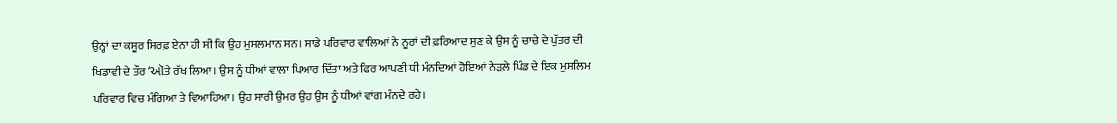ਉਨ੍ਹਾਂ ਦਾ ਕਸੂਰ ਸਿਰਫ਼ ਏਨਾ ਹੀ ਸੀ ਕਿ ਉਹ ਮੁਸਲਮਾਨ ਸਨ। ਸਾਡੇ ਪਰਿਵਾਰ ਵਾਲਿਆਂ ਨੇ ਨੂਰਾਂ ਦੀ ਫ਼ਰਿਆਦ ਸੁਣ ਕੇ ਉਸ ਨੂੰ ਚਾਚੇ ਦੇ ਪੁੱਤਰ ਦੀ ਖਿਡਾਵੀ ਦੇ ਤੌਰ ‘ઑਤੇ ਰੱਖ ਲਿਆ। ਉਸ ਨੂੰ ਧੀਆਂ ਵਾਲਾ ਪਿਆਰ ਦਿੱਤਾ ਅਤੇ ਫਿਰ ਆਪਣੀ ਧੀ ਮੰਨਦਿਆਂ ਹੋਇਆਂ ਨੇੜਲੇ ਪਿੰਡ ਦੇ ਇਕ ਮੁਸਲਿਮ ਪਰਿਵਾਰ ਵਿਚ ਮੰਗਿਆ ਤੇ ਵਿਆਹਿਆ। ਉਹ ਸਾਰੀ ਉਮਰ ਉਹ ਉਸ ਨੂੰ ਧੀਆਂ ਵਾਂਗ ਮੰਨਦੇ ਰਹੇ।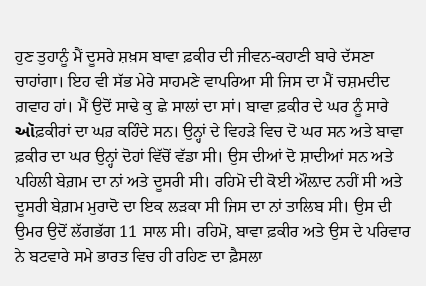ਹੁਣ ਤੁਹਾਨੂੰ ਮੈਂ ਦੂਸਰੇ ਸ਼ਖ਼ਸ ਬਾਵਾ ਫ਼ਕੀਰ ਦੀ ਜੀਵਨ-ਕਹਾਣੀ ਬਾਰੇ ਦੱਸਣਾ ਚਾਹਾਂਗਾ। ਇਹ ਵੀ ਸੱਭ ਮੇਰੇ ਸਾਹਮਣੇ ਵਾਪਰਿਆ ਸੀ ਜਿਸ ਦਾ ਮੈਂ ਚਸ਼ਮਦੀਦ ਗਵਾਹ ਹਾਂ। ਮੈਂ ਉਦੋਂ ਸਾਢੇ ਕੁ ਛੇ ਸਾਲਾਂ ਦਾ ਸਾਂ। ਬਾਵਾ ਫ਼ਕੀਰ ਦੇ ਘਰ ਨੂੰ ਸਾਰੇ ઑਫ਼ਕੀਰਾਂ ਦਾ ਘਰ਼ ਕਹਿੰਦੇ ਸਨ। ਉਨ੍ਹਾਂ ਦੇ ਵਿਹੜੇ ਵਿਚ ਦੋ ਘਰ ਸਨ ਅਤੇ ਬਾਵਾ ਫ਼ਕੀਰ ਦਾ ਘਰ ਉਨ੍ਹਾਂ ਦੋਹਾਂ ਵਿੱਚੋਂ ਵੱਡਾ ਸੀ। ਉਸ ਦੀਆਂ ਦੋ ਸ਼ਾਦੀਆਂ ਸਨ ਅਤੇ ਪਹਿਲੀ ਬੇਗ਼ਮ ਦਾ ਨਾਂ ਅਤੇ ਦੂਸਰੀ ਸੀ। ਰਹਿਮੋ ਦੀ ਕੋਈ ਔਲ਼ਾਦ ਨਹੀਂ ਸੀ ਅਤੇ ਦੂਸਰੀ ਬੇਗ਼ਮ ਮੁਰਾਦੋ ਦਾ ਇਕ ਲੜਕਾ ਸੀ ਜਿਸ ਦਾ ਨਾਂ ਤਾਲਿਬ ਸੀ। ਉਸ ਦੀ ਉਮਰ ਉਦੋਂ ਲੱਗਭੱਗ 11 ਸਾਲ ਸੀ। ਰਹਿਮੋ, ਬਾਵਾ ਫ਼ਕੀਰ ਅਤੇ ਉਸ ਦੇ ਪਰਿਵਾਰ ਨੇ ਬਟਵਾਰੇ ਸਮੇ ਭਾਰਤ ਵਿਚ ਹੀ ਰਹਿਣ ਦਾ ਫ਼ੈਸਲਾ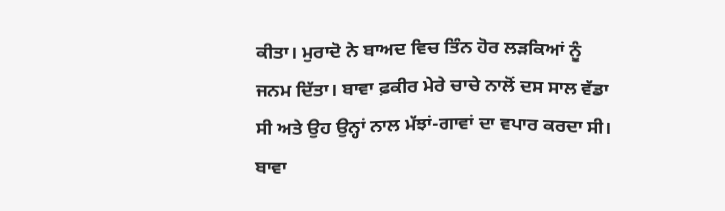ਕੀਤਾ। ਮੁਰਾਦੋ ਨੇ ਬਾਅਦ ਵਿਚ ਤਿੰਨ ਹੋਰ ਲੜਕਿਆਂ ਨੂੰ ਜਨਮ ਦਿੱਤਾ। ਬਾਵਾ ਫ਼ਕੀਰ ਮੇਰੇ ਚਾਚੇ ਨਾਲੋਂ ਦਸ ਸਾਲ ਵੱਡਾ ਸੀ ਅਤੇ ਉਹ ਉਨ੍ਹਾਂ ਨਾਲ ਮੱਝਾਂ-ਗਾਵਾਂ ਦਾ ਵਪਾਰ ਕਰਦਾ ਸੀ। ਬਾਵਾ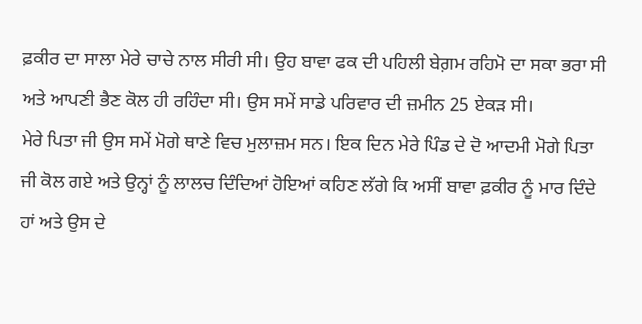ਫ਼ਕੀਰ ਦਾ ਸਾਲਾ ਮੇਰੇ ਚਾਚੇ ਨਾਲ ਸੀਰੀ ਸੀ। ਉਹ ਬਾਵਾ ਫਕ ਦੀ ਪਹਿਲੀ ਬੇਗ਼ਮ ਰਹਿਮੋ ਦਾ ਸਕਾ ਭਰਾ ਸੀ ਅਤੇ ਆਪਣੀ ਭੈਣ ਕੋਲ ਹੀ ਰਹਿੰਦਾ ਸੀ। ਉਸ ਸਮੇਂ ਸਾਡੇ ਪਰਿਵਾਰ ਦੀ ਜ਼ਮੀਨ 25 ਏਕੜ ਸੀ।
ਮੇਰੇ ਪਿਤਾ ਜੀ ਉਸ ਸਮੇਂ ਮੋਗੇ ਥਾਣੇ ਵਿਚ ਮੁਲਾਜ਼ਮ ਸਨ। ਇਕ ਦਿਨ ਮੇਰੇ ਪਿੰਡ ਦੇ ਦੋ ਆਦਮੀ ਮੋਗੇ ਪਿਤਾ ਜੀ ਕੋਲ ਗਏ ਅਤੇ ਉਨ੍ਹਾਂ ਨੂੰ ਲਾਲਚ ਦਿੰਦਿਆਂ ਹੋਇਆਂ ਕਹਿਣ ਲੱਗੇ ਕਿ ਅਸੀਂ ਬਾਵਾ ਫ਼ਕੀਰ ਨੂੰ ਮਾਰ ਦਿੰਦੇ ਹਾਂ ਅਤੇ ਉਸ ਦੇ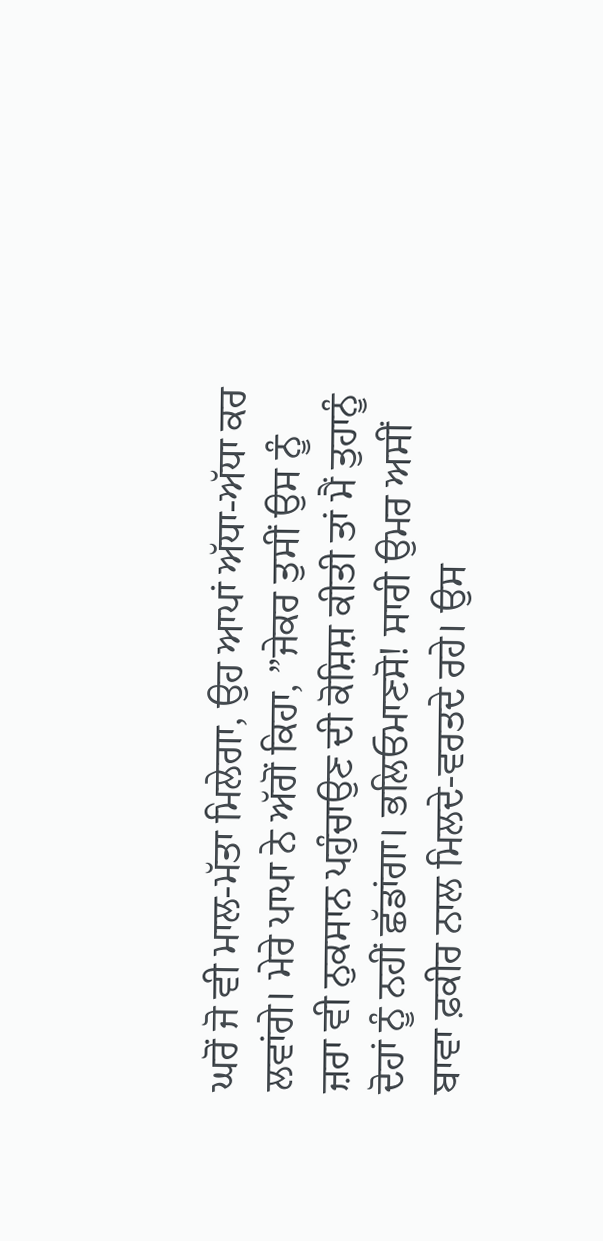ਘਰੋਂ ਜੋ ਵੀ ਮਾਲ-ਮੱਤਾ ਮਿਲੇਗਾ, ਉਹ ਆਪਾਂ ਅੱਧਾ-ਅੱਧਾ ਕਰ ਲਵਾਂਗੇ। ਮੇਰੇ ਪਾਪਾ ਨੇ ਅੱਗੋਂ ਕਿਹਾ, ”ਜੇਕਰ ਤੁਸੀਂ ਉਸ ਨੂੰ ਜ਼ਰਾ ਵੀ ਨੁਕਸਾਨ ਪਹੁੰਚਾਉਣ ਦੀ ਕੋਸ਼ਿਸ਼ ਕੀਤੀ ਤਾਂ ਮੈਂ ਤੁਹਾਨੂੰ ਦੋਹਾਂ ਨੂੰ ਨਹੀਂ ਛੱਡਾਂਗਾ। ਭਲਿਓਮਾਣਸੋ! ਸਾਰੀ ਉਮਰ ਅਸੀਂ ਬਾਵਾ ਫ਼ਕੀਰ ਨਾਲ ਮਿਲਦੇ-ਵਰਤਦੇ ਰਹੇ। ਉਸ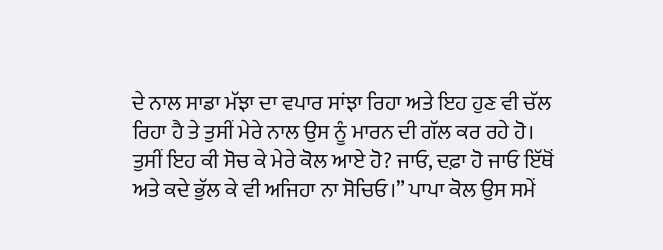ਦੇ ਨਾਲ ਸਾਡਾ ਮੱਝਾ ਦਾ ਵਪਾਰ ਸਾਂਝਾ ਰਿਹਾ ਅਤੇ ਇਹ ਹੁਣ ਵੀ ਚੱਲ ਰਿਹਾ ਹੈ ਤੇ ਤੁਸੀਂ ਮੇਰੇ ਨਾਲ ਉਸ ਨੂੰ ਮਾਰਨ ਦੀ ਗੱਲ ਕਰ ਰਹੇ ਹੋ। ਤੁਸੀਂ ਇਹ ਕੀ ਸੋਚ ਕੇ ਮੇਰੇ ਕੋਲ ਆਏ ਹੋ? ਜਾਓ, ਦਫ਼ਾ ਹੋ ਜਾਓ ਇੱਥੋਂ ਅਤੇ ਕਦੇ ਭੁੱਲ ਕੇ ਵੀ ਅਜਿਹਾ ਨਾ ਸੋਚਿਓ।” ਪਾਪਾ ਕੋਲ ਉਸ ਸਮੇਂ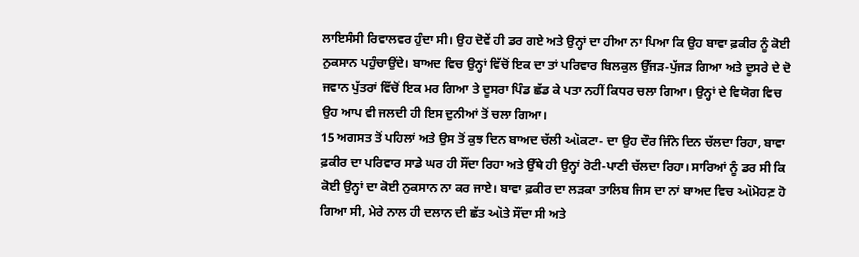ਲਾਇਸੰਸੀ ਰਿਵਾਲਵਰ ਹੁੰਦਾ ਸੀ। ਉਹ ਦੋਵੇਂ ਹੀ ਡਰ ਗਏ ਅਤੇ ਉਨ੍ਹਾਂ ਦਾ ਹੀਆ ਨਾ ਪਿਆ ਕਿ ਉਹ ਬਾਵਾ ਫ਼ਕੀਰ ਨੂੰ ਕੋਈ ਨੁਕਸਾਨ ਪਹੁੰਚਾਉਂਦੇ। ਬਾਅਦ ਵਿਚ ਉਨ੍ਹਾਂ ਵਿੱਚੋਂ ਇਕ ਦਾ ਤਾਂ ਪਰਿਵਾਰ ਬਿਲਕੁਲ ਉੱਜੜ-ਪੁੱਜੜ ਗਿਆ ਅਤੇ ਦੂਸਰੇ ਦੇ ਦੋ ਜਵਾਨ ਪੁੱਤਰਾਂ ਵਿੱਚੋਂ ਇਕ ਮਰ ਗਿਆ ਤੇ ਦੂਸਰਾ ਪਿੰਡ ਛੱਡ ਕੇ ਪਤਾ ਨਹੀਂ ਕਿਧਰ ਚਲਾ ਗਿਆ। ਉਨ੍ਹਾਂ ਦੇ ਵਿਯੋਗ ਵਿਚ ਉਹ ਆਪ ਵੀ ਜਲਦੀ ਹੀ ਇਸ ਦੁਨੀਆਂ ਤੋਂ ਚਲਾ ਗਿਆ।
15 ਅਗਸਤ ਤੋਂ ਪਹਿਲਾਂ ਅਤੇ ਉਸ ਤੋਂ ਕੁਝ ਦਿਨ ਬਾਅਦ ਚੱਲੀ ઑਕਟਾ- ਦਾ ਉਹ ਦੌਰ ਜਿੰਨੇ ਦਿਨ ਚੱਲਦਾ ਰਿਹਾ, ਬਾਵਾ ਫ਼ਕੀਰ ਦਾ ਪਰਿਵਾਰ ਸਾਡੇ ਘਰ ਹੀ ਸੌਂਦਾ ਰਿਹਾ ਅਤੇ ਉੱਥੇ ਹੀ ਉਨ੍ਹਾਂ ਰੋਟੀ-ਪਾਣੀ ਚੱਲਦਾ ਰਿਹਾ। ਸਾਰਿਆਂ ਨੂੰ ਡਰ ਸੀ ਕਿ ਕੋਈ ਉਨ੍ਹਾਂ ਦਾ ਕੋਈ ਨੁਕਸਾਨ ਨਾ ਕਰ ਜਾਏ। ਬਾਵਾ ਫ਼ਕੀਰ ਦਾ ਲੜਕਾ ਤਾਲਿਬ ਜਿਸ ਦਾ ਨਾਂ ਬਾਅਦ ਵਿਚ ઑਮੋਹਣ਼ ਹੋ ਗਿਆ ਸੀ, ਮੇਰੇ ਨਾਲ ਹੀ ਦਲਾਨ ਦੀ ਛੱਤ ઑਤੇ ਸੌਂਦਾ ਸੀ ਅਤੇ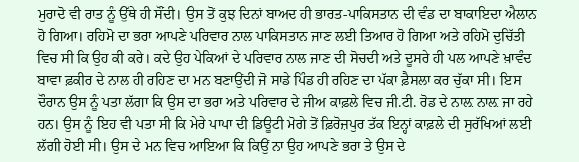ਮੁਰਾਦੋ ਵੀ ਰਾਤ ਨੂੰ ਉੱਥੇ ਹੀ ਸੌਂਦੀ। ਉਸ ਤੋਂ ਕੁਝ ਦਿਨਾਂ ਬਾਅਦ ਹੀ ਭਾਰਤ-ਪਾਕਿਸਤਾਨ ਦੀ ਵੰਡ ਦਾ ਬਾਕਾਇਦਾ ਐਲਾਨ ਹੋ ਗਿਆ। ਰਹਿਮੋ ਦਾ ਭਰਾ ਆਪਣੇ ਪਰਿਵਾਰ ਨਾਲ ਪਾਕਿਸਤਾਨ ਜਾਣ ਲਈ ਤਿਆਰ ਹੋ ਗਿਆ ਅਤੇ ਰਹਿਮੋ ਦੁਚਿੱਤੀ ਵਿਚ ਸੀ ਕਿ ਉਹ ਕੀ ਕਰੇ। ਕਦੇ ਉਹ ਪੇਕਿਆਂ ਦੇ ਪਰਿਵਾਰ ਨਾਲ ਜਾਣ ਦੀ ਸੋਚਦੀ ਅਤੇ ਦੂਸਰੇ ਹੀ ਪਲ ਆਪਣੇ ਖ਼ਾਵੰਦ ਬਾਵਾ ਫ਼ਕੀਰ ਦੇ ਨਾਲ ਹੀ ਰਹਿਣ ਦਾ ਮਨ ਬਣਾਉਂਦੀ ਜੋ ਸਾਡੇ ਪਿੰਡ ਹੀ ਰਹਿਣ ਦਾ ਪੱਕਾ ਫ਼ੈਸਲਾ ਕਰ ਚੁੱਕਾ ਸੀ। ਇਸ ਦੌਰਾਨ ਉਸ ਨੂੰ ਪਤਾ ਲੱਗਾ ਕਿ ਉਸ ਦਾ ਭਰਾ ਅਤੇ ਪਰਿਵਾਰ ਦੇ ਜੀਅ ਕਾਫ਼ਲੇ ਵਿਚ ਜੀ.ਟੀ. ਰੋਡ ਦੇ ਨਾਲ਼ ਨਾਲ਼ ਜਾ ਰਹੇ ਹਨ। ਉਸ ਨੂੰ ਇਹ ਵੀ ਪਤਾ ਸੀ ਕਿ ਮੇਰੇ ਪਾਪਾ ਦੀ ਡਿਊਟੀ ਮੋਗੇ ਤੋਂ ਫ਼ਿਰੋਜ਼ਪੁਰ ਤੱਕ ਇਨ੍ਹਾਂ ਕਾਫ਼ਲੇ ਦੀ ਸੁਰੱਖਿਆਂ ਲਈ ਲੱਗੀ ਹੋਈ ਸੀ। ਉਸ ਦੇ ਮਨ ਵਿਚ ਆਇਆ ਕਿ ਕਿਉਂ ਨਾ ਉਹ ਆਪਣੇ ਭਰਾ ਤੇ ਉਸ ਦੇ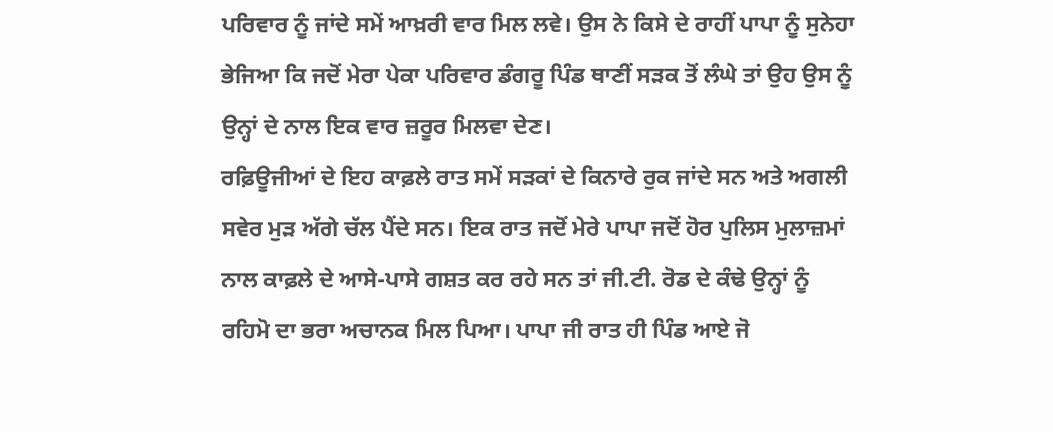ਪਰਿਵਾਰ ਨੂੰ ਜਾਂਦੇ ਸਮੇਂ ਆਖ਼ਰੀ ਵਾਰ ਮਿਲ ਲਵੇ। ਉਸ ਨੇ ਕਿਸੇ ਦੇ ਰਾਹੀਂ ਪਾਪਾ ਨੂੰ ਸੁਨੇਹਾ ਭੇਜਿਆ ਕਿ ਜਦੋਂ ਮੇਰਾ ਪੇਕਾ ਪਰਿਵਾਰ ਡੰਗਰੂ ਪਿੰਡ ਥਾਣੀਂ ਸੜਕ ਤੋਂ ਲੰਘੇ ਤਾਂ ਉਹ ਉਸ ਨੂੰ ਉਨ੍ਹਾਂ ਦੇ ਨਾਲ ਇਕ ਵਾਰ ਜ਼ਰੂਰ ਮਿਲਵਾ ਦੇਣ।
ਰਫ਼ਿਊਜੀਆਂ ਦੇ ਇਹ ਕਾਫ਼ਲੇ ਰਾਤ ਸਮੇਂ ਸੜਕਾਂ ਦੇ ਕਿਨਾਰੇ ਰੁਕ ਜਾਂਦੇ ਸਨ ਅਤੇ ਅਗਲੀ ਸਵੇਰ ਮੁੜ ਅੱਗੇ ਚੱਲ ਪੈਂਦੇ ਸਨ। ਇਕ ਰਾਤ ਜਦੋਂ ਮੇਰੇ ਪਾਪਾ ਜਦੋਂ ਹੋਰ ਪੁਲਿਸ ਮੁਲਾਜ਼ਮਾਂ ਨਾਲ ਕਾਫ਼ਲੇ ਦੇ ਆਸੇ-ਪਾਸੇ ਗਸ਼ਤ ਕਰ ਰਹੇ ਸਨ ਤਾਂ ਜੀ.ਟੀ. ਰੋਡ ਦੇ ਕੰਢੇ ਉਨ੍ਹਾਂ ਨੂੰ ਰਹਿਮੋ ਦਾ ਭਰਾ ਅਚਾਨਕ ਮਿਲ ਪਿਆ। ਪਾਪਾ ਜੀ ਰਾਤ ਹੀ ਪਿੰਡ ਆਏ ਜੋ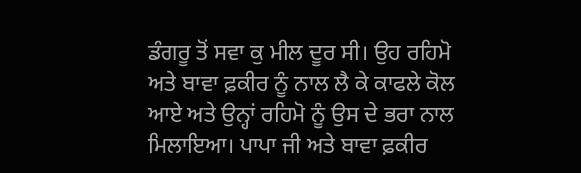ਡੰਗਰੂ ਤੋਂ ਸਵਾ ਕੁ ਮੀਲ ਦੂਰ ਸੀ। ਉਹ ਰਹਿਮੋ ਅਤੇ ਬਾਵਾ ਫ਼ਕੀਰ ਨੂੰ ਨਾਲ ਲੈ ਕੇ ਕਾਫਲੇ ਕੋਲ ਆਏ ਅਤੇ ਉਨ੍ਹਾਂ ਰਹਿਮੋ ਨੂੰ ਉਸ ਦੇ ਭਰਾ ਨਾਲ ਮਿਲਾਇਆ। ਪਾਪਾ ਜੀ ਅਤੇ ਬਾਵਾ ਫ਼ਕੀਰ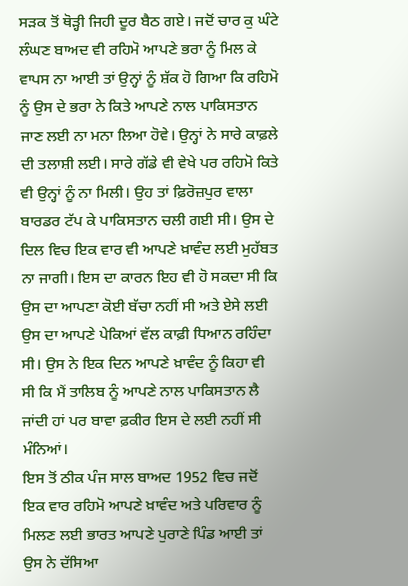ਸੜਕ ਤੋਂ ਥੋੜ੍ਹੀ ਜਿਹੀ ਦੂਰ ਬੈਠ ਗਏ। ਜਦੋਂ ਚਾਰ ਕੁ ਘੰਟੇ ਲੰਘਣ ਬਾਅਦ ਵੀ ਰਹਿਮੋ ਆਪਣੇ ਭਰਾ ਨੂੰ ਮਿਲ ਕੇ ਵਾਪਸ ਨਾ ਆਈ ਤਾਂ ਉਨ੍ਹਾਂ ਨੂੰ ਸ਼ੱਕ ਹੋ ਗਿਆ ਕਿ ਰਹਿਮੋ ਨੂੰ ਉਸ ਦੇ ਭਰਾ ਨੇ ਕਿਤੇ ਆਪਣੇ ਨਾਲ ਪਾਕਿਸਤਾਨ ਜਾਣ ਲਈ ਨਾ ਮਨਾ ਲਿਆ ਹੋਵੇ। ਉਨ੍ਹਾਂ ਨੇ ਸਾਰੇ ਕਾਫ਼ਲੇ ਦੀ ਤਲਾਸ਼ੀ ਲਈ। ਸਾਰੇ ਗੱਡੇ ਵੀ ਵੇਖੇ ਪਰ ਰਹਿਮੋ ਕਿਤੇ ਵੀ ਉਨ੍ਹਾਂ ਨੂੰ ਨਾ ਮਿਲੀ। ਉਹ ਤਾਂ ਫ਼ਿਰੋਜ਼ਪੁਰ ਵਾਲਾ ਬਾਰਡਰ ਟੱਪ ਕੇ ਪਾਕਿਸਤਾਨ ਚਲੀ ਗਈ ਸੀ। ਉਸ ਦੇ ਦਿਲ ਵਿਚ ਇਕ ਵਾਰ ਵੀ ਆਪਣੇ ਖ਼ਾਵੰਦ ਲਈ ਮੁਹੱਬਤ ਨਾ ਜਾਗੀ। ਇਸ ਦਾ ਕਾਰਨ ਇਹ ਵੀ ਹੋ ਸਕਦਾ ਸੀ ਕਿ ਉਸ ਦਾ ਆਪਣਾ ਕੋਈ ਬੱਚਾ ਨਹੀਂ ਸੀ ਅਤੇ ਏਸੇ ਲਈ ਉਸ ਦਾ ਆਪਣੇ ਪੇਕਿਆਂ ਵੱਲ ਕਾਫ਼ੀ ਧਿਆਨ ਰਹਿੰਦਾ ਸੀ। ਉਸ ਨੇ ਇਕ ਦਿਨ ਆਪਣੇ ਖ਼ਾਵੰਦ ਨੂੰ ਕਿਹਾ ਵੀ ਸੀ ਕਿ ਮੈਂ ਤਾਲਿਬ ਨੂੰ ਆਪਣੇ ਨਾਲ ਪਾਕਿਸਤਾਨ ਲੈ ਜਾਂਦੀ ਹਾਂ ਪਰ ਬਾਵਾ ਫ਼ਕੀਰ ਇਸ ਦੇ ਲਈ ਨਹੀਂ ਸੀ ਮੰਨਿਆਂ।
ਇਸ ਤੋਂ ਠੀਕ ਪੰਜ ਸਾਲ ਬਾਅਦ 1952 ਵਿਚ ਜਦੋਂ ਇਕ ਵਾਰ ਰਹਿਮੋ ਆਪਣੇ ਖ਼ਾਵੰਦ ਅਤੇ ਪਰਿਵਾਰ ਨੂੰ ਮਿਲਣ ਲਈ ਭਾਰਤ ਆਪਣੇ ਪੁਰਾਣੇ ਪਿੰਡ ਆਈ ਤਾਂ ਉਸ ਨੇ ਦੱਸਿਆ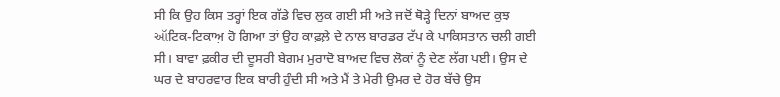ਸੀ ਕਿ ਉਹ ਕਿਸ ਤਰ੍ਹਾਂ ਇਕ ਗੱਡੇ ਵਿਚ ਲੁਕ ਗਈ ਸੀ ਅਤੇ ਜਦੋਂ ਥੋੜ੍ਹੇ ਦਿਨਾਂ ਬਾਅਦ ਕੁਝ ઑਟਿਕ-ਟਿਕਾਅ਼ ਹੋ ਗਿਆ ਤਾਂ ਉਹ ਕਾਫ਼ਲ਼ੇ ਦੇ ਨਾਲ ਬਾਰਡਰ ਟੱਪ ਕੇ ਪਾਕਿਸਤਾਨ ਚਲੀ ਗਈ ਸੀ। ਬਾਵਾ ਫ਼ਕੀਰ ਦੀ ਦੂਸਰੀ ਬੇਗਮ ਮੁਰਾਦੋ ਬਾਅਦ ਵਿਚ ਲੋਕਾਂ ਨੂੰ ਦੇਣ ਲੱਗ ਪਈ। ਉਸ ਦੇ ਘਰ ਦੇ ਬਾਹਰਵਾਰ ਇਕ ਬਾਰੀ ਹੁੰਦੀ ਸੀ ਅਤੇ ਮੈਂ ਤੇ ਮੇਰੀ ਉਮਰ ਦੇ ਹੋਰ ਬੱਚੇ ਉਸ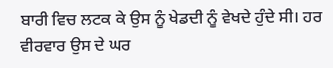ਬਾਰੀ ਵਿਚ ਲਟਕ ਕੇ ਉਸ ਨੂੰ ਖੇਡਦੀ ਨੂੰ ਵੇਖਦੇ ਹੁੰਦੇ ਸੀ। ਹਰ ਵੀਰਵਾਰ ਉਸ ਦੇ ਘਰ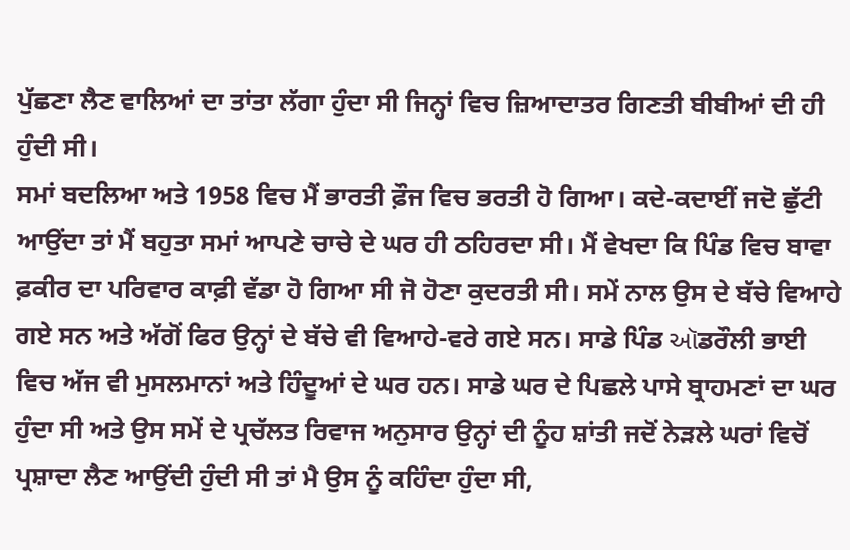ਪੁੱਛਣਾ ਲੈਣ ਵਾਲਿਆਂ ਦਾ ਤਾਂਤਾ ਲੱਗਾ ਹੁੰਦਾ ਸੀ ਜਿਨ੍ਹਾਂ ਵਿਚ ਜ਼ਿਆਦਾਤਰ ਗਿਣਤੀ ਬੀਬੀਆਂ ਦੀ ਹੀ ਹੁੰਦੀ ਸੀ।
ਸਮਾਂ ਬਦਲਿਆ ਅਤੇ 1958 ਵਿਚ ਮੈਂ ਭਾਰਤੀ ਫ਼ੌਜ ਵਿਚ ਭਰਤੀ ਹੋ ਗਿਆ। ਕਦੇ-ਕਦਾਈਂ ਜਦੋ ਛੁੱਟੀ ਆਉਂਦਾ ਤਾਂ ਮੈਂ ਬਹੁਤਾ ਸਮਾਂ ਆਪਣੇ ਚਾਚੇ ਦੇ ਘਰ ਹੀ ਠਹਿਰਦਾ ਸੀ। ਮੈਂ ਵੇਖਦਾ ਕਿ ਪਿੰਡ ਵਿਚ ਬਾਵਾ ਫ਼ਕੀਰ ਦਾ ਪਰਿਵਾਰ ਕਾਫ਼ੀ ਵੱਡਾ ਹੋ ਗਿਆ ਸੀ ਜੋ ਹੋਣਾ ਕੁਦਰਤੀ ਸੀ। ਸਮੇਂ ਨਾਲ ਉਸ ਦੇ ਬੱਚੇ ਵਿਆਹੇ ਗਏ ਸਨ ਅਤੇ ਅੱਗੋਂ ਫਿਰ ਉਨ੍ਹਾਂ ਦੇ ਬੱਚੇ ਵੀ ਵਿਆਹੇ-ਵਰੇ ਗਏ ਸਨ। ਸਾਡੇ ਪਿੰਡ ઑਡਰੌਲੀ ਭਾਈ ਵਿਚ ਅੱਜ ਵੀ ਮੁਸਲਮਾਨਾਂ ਅਤੇ ਹਿੰਦੂਆਂ ਦੇ ਘਰ ਹਨ। ਸਾਡੇ ਘਰ ਦੇ ਪਿਛਲੇ ਪਾਸੇ ਬ੍ਰਾਹਮਣਾਂ ਦਾ ਘਰ ਹੁੰਦਾ ਸੀ ਅਤੇ ਉਸ ਸਮੇਂ ਦੇ ਪ੍ਰਚੱਲਤ ਰਿਵਾਜ ਅਨੁਸਾਰ ਉਨ੍ਹਾਂ ਦੀ ਨੂੰਹ ਸ਼ਾਂਤੀ ਜਦੋਂ ਨੇੜਲੇ ਘਰਾਂ ਵਿਚੋਂ ਪ੍ਰਸ਼ਾਦਾ ਲੈਣ ਆਉਂਦੀ ਹੁੰਦੀ ਸੀ ਤਾਂ ਮੈ ਉਸ ਨੂੰ ਕਹਿੰਦਾ ਹੁੰਦਾ ਸੀ,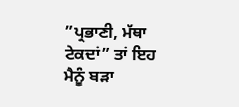”ਪ੍ਰਭਾਣੀ, ਮੱਥਾ ਟੇਕਦਾਂ” ਤਾਂ ਇਹ ਮੈਨੂੰ ਬੜਾ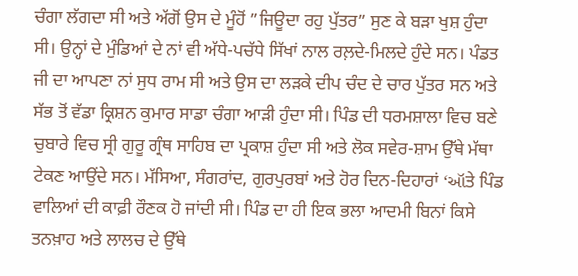ਚੰਗਾ ਲੱਗਦਾ ਸੀ ਅਤੇ ਅੱਗੋਂ ਉਸ ਦੇ ਮੂੰਹੋਂ ”ਜਿਊਦਾ ਰਹੁ ਪੁੱਤਰ” ਸੁਣ ਕੇ ਬੜਾ ਖੁਸ਼ ਹੁੰਦਾ ਸੀ। ਉਨ੍ਹਾਂ ਦੇ ਮੁੰਡਿਆਂ ਦੇ ਨਾਂ ਵੀ ਅੱਧੇ-ਪਚੱਧੇ ਸਿੱਖਾਂ ਨਾਲ ਰਲ਼ਦੇ-ਮਿਲਦੇ ਹੁੰਦੇ ਸਨ। ਪੰਡਤ ਜੀ ਦਾ ਆਪਣਾ ਨਾਂ ਸੁਧ ਰਾਮ ਸੀ ਅਤੇ ਉਸ ਦਾ ਲੜਕੇ ਦੀਪ ਚੰਦ ਦੇ ਚਾਰ ਪੁੱਤਰ ਸਨ ਅਤੇ ਸੱਭ ਤੋਂ ਵੱਡਾ ਕ੍ਰਿਸ਼ਨ ਕੁਮਾਰ ਸਾਡਾ ਚੰਗਾ ਆੜੀ ਹੁੰਦਾ ਸੀ। ਪਿੰਡ ਦੀ ਧਰਮਸ਼ਾਲਾ ਵਿਚ ਬਣੇ ਚੁਬਾਰੇ ਵਿਚ ਸ੍ਰੀ ਗੁਰੂ ਗ੍ਰੰਥ ਸਾਹਿਬ ਦਾ ਪ੍ਰਕਾਸ਼ ਹੁੰਦਾ ਸੀ ਅਤੇ ਲੋਕ ਸਵੇਰ-ਸ਼ਾਮ ਉੱਥੇ ਮੱਥਾ ਟੇਕਣ ਆਉਂਦੇ ਸਨ। ਮੱਸਿਆ, ਸੰਗਰਾਂਦ, ਗੁਰਪੁਰਬਾਂ ਅਤੇ ਹੋਰ ਦਿਨ-ਦਿਹਾਰਾਂ ‘ઑਤੇ ਪਿੰਡ ਵਾਲਿਆਂ ਦੀ ਕਾਫ਼ੀ ਰੌਣਕ ਹੋ ਜਾਂਦੀ ਸੀ। ਪਿੰਡ ਦਾ ਹੀ ਇਕ ਭਲਾ ਆਦਮੀ ਬਿਨਾਂ ਕਿਸੇ ਤਨਖ਼ਾਹ ਅਤੇ ਲਾਲਚ ਦੇ ਉੱਥੇ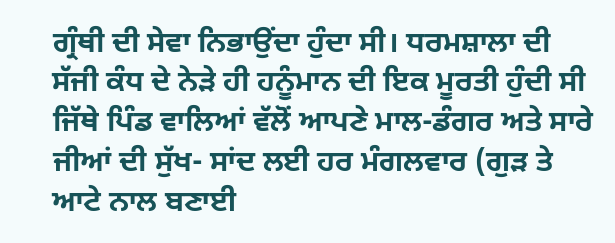ਗ੍ਰੰਥੀ ਦੀ ਸੇਵਾ ਨਿਭਾਉਂਦਾ ਹੁੰਦਾ ਸੀ। ਧਰਮਸ਼ਾਲਾ ਦੀ ਸੱਜੀ ਕੰਧ ਦੇ ਨੇੜੇ ਹੀ ਹਨੂੰਮਾਨ ਦੀ ਇਕ ਮੂਰਤੀ ਹੁੰਦੀ ਸੀ ਜਿੱਥੇ ਪਿੰਡ ਵਾਲਿਆਂ ਵੱਲੋਂ ਆਪਣੇ ਮਾਲ-ਡੰਗਰ ਅਤੇ ਸਾਰੇ ਜੀਆਂ ਦੀ ਸੁੱਖ- ਸਾਂਦ ਲਈ ਹਰ ਮੰਗਲਵਾਰ (ਗੁੜ ਤੇ ਆਟੇ ਨਾਲ ਬਣਾਈ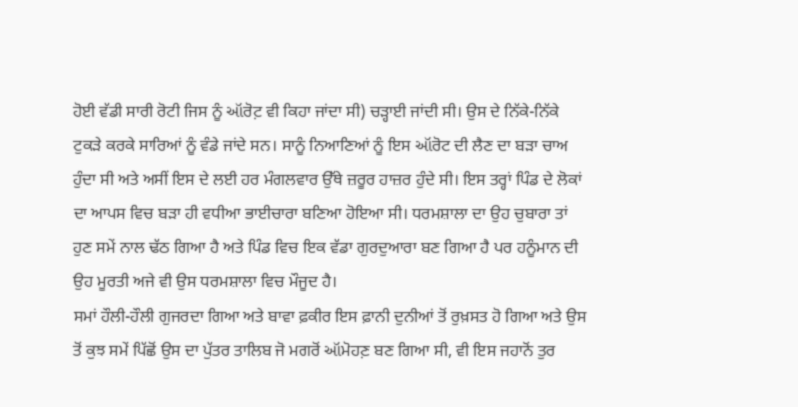ਹੋਈ ਵੱਡੀ ਸਾਰੀ ਰੋਟੀ ਜਿਸ ਨੂੰ ઑਰੋਟ਼ ਵੀ ਕਿਹਾ ਜਾਂਦਾ ਸੀ) ਚੜ੍ਹਾਈ ਜਾਂਦੀ ਸੀ। ਉਸ ਦੇ ਨਿੱਕੇ-ਨਿੱਕੇ ਟੁਕੜੇ ਕਰਕੇ ਸਾਰਿਆਂ ਨੂੰ ਵੰਡੇ ਜਾਂਦੇ ਸਨ। ਸਾਨੂੰ ਨਿਆਣਿਆਂ ਨੂੰ ਇਸ ઑਰੋਟ ਦੀ ਲੈਣ ਦਾ ਬੜਾ ਚਾਅ ਹੁੰਦਾ ਸੀ ਅਤੇ ਅਸੀਂ ਇਸ ਦੇ ਲਈ ਹਰ ਮੰਗਲਵਾਰ ਉੱਥੇ ਜ਼ਰੂਰ ਹਾਜ਼ਰ ਹੁੰਦੇ ਸੀ। ਇਸ ਤਰ੍ਹਾਂ ਪਿੰਡ ਦੇ ਲੋਕਾਂ ਦਾ ਆਪਸ ਵਿਚ ਬੜਾ ਹੀ ਵਧੀਆ ਭਾਈਚਾਰਾ ਬਣਿਆ ਹੋਇਆ ਸੀ। ਧਰਮਸ਼ਾਲਾ ਦਾ ਉਹ ਚੁਬਾਰਾ ਤਾਂ ਹੁਣ ਸਮੇਂ ਨਾਲ ਢੱਠ ਗਿਆ ਹੈ ਅਤੇ ਪਿੰਡ ਵਿਚ ਇਕ ਵੱਡਾ ਗੁਰਦੁਆਰਾ ਬਣ ਗਿਆ ਹੈ ਪਰ ਹਨੂੰਮਾਨ ਦੀ ਉਹ ਮੂਰਤੀ ਅਜੇ ਵੀ ਉਸ ਧਰਮਸ਼ਾਲਾ ਵਿਚ ਮੌਜੂਦ ਹੈ।
ਸਮਾਂ ਹੌਲੀ-ਹੌਲੀ ਗੁਜਰਦਾ ਗਿਆ ਅਤੇ ਬਾਵਾ ਫ਼ਕੀਰ ਇਸ ਫ਼ਾਨੀ ਦੁਨੀਆਂ ਤੋਂ ਰੁਖ਼ਸਤ ਹੋ ਗਿਆ ਅਤੇ ਉਸ ਤੋਂ ਕੁਝ ਸਮੇਂ ਪਿੱਛੋਂ ਉਸ ਦਾ ਪੁੱਤਰ ਤਾਲਿਬ ਜੋ ਮਗਰੋਂ ઑਮੋਹਣ਼ ਬਣ ਗਿਆ ਸੀ, ਵੀ ਇਸ ਜਹਾਨੋਂ ਤੁਰ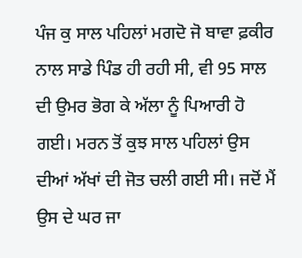ਪੰਜ ਕੁ ਸਾਲ ਪਹਿਲਾਂ ਮਗਦੋ ਜੋ ਬਾਵਾ ਫ਼ਕੀਰ ਨਾਲ ਸਾਡੇ ਪਿੰਡ ਹੀ ਰਹੀ ਸੀ, ਵੀ 95 ਸਾਲ ਦੀ ਉਮਰ ਭੋਗ ਕੇ ਅੱਲਾ ਨੂੰ ਪਿਆਰੀ ਹੋ ਗਈ। ਮਰਨ ਤੋਂ ਕੁਝ ਸਾਲ ਪਹਿਲਾਂ ਉਸ ਦੀਆਂ ਅੱਖਾਂ ਦੀ ਜੋਤ ਚਲੀ ਗਈ ਸੀ। ਜਦੋਂ ਮੈਂ ਉਸ ਦੇ ਘਰ ਜਾ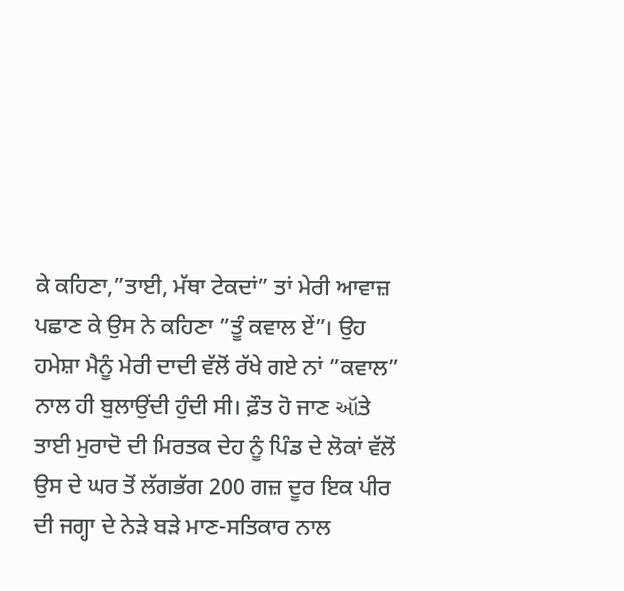ਕੇ ਕਹਿਣਾ,”ਤਾਈ, ਮੱਥਾ ਟੇਕਦਾਂ” ਤਾਂ ਮੇਰੀ ਆਵਾਜ਼ ਪਛਾਣ ਕੇ ਉਸ ਨੇ ਕਹਿਣਾ ”ਤੂੰ ਕਵਾਲ ਏਂ”। ਉਹ ਹਮੇਸ਼ਾ ਮੈਨੂੰ ਮੇਰੀ ਦਾਦੀ ਵੱਲੋਂ ਰੱਖੇ ਗਏ ਨਾਂ ”ਕਵਾਲ” ਨਾਲ ਹੀ ਬੁਲਾਉਂਦੀ ਹੁੰਦੀ ਸੀ। ਫ਼ੌਤ ਹੋ ਜਾਣ ઑਤੇ ਤਾਈ ਮੁਰਾਦੋ ਦੀ ਮਿਰਤਕ ਦੇਹ ਨੂੰ ਪਿੰਡ ਦੇ ਲੋਕਾਂ ਵੱਲੋਂ ਉਸ ਦੇ ਘਰ ਤੋਂ ਲੱਗਭੱਗ 200 ਗਜ਼ ਦੂਰ ਇਕ ਪੀਰ ਦੀ ਜਗ੍ਹਾ ਦੇ ਨੇੜੇ ਬੜੇ ਮਾਣ-ਸਤਿਕਾਰ ਨਾਲ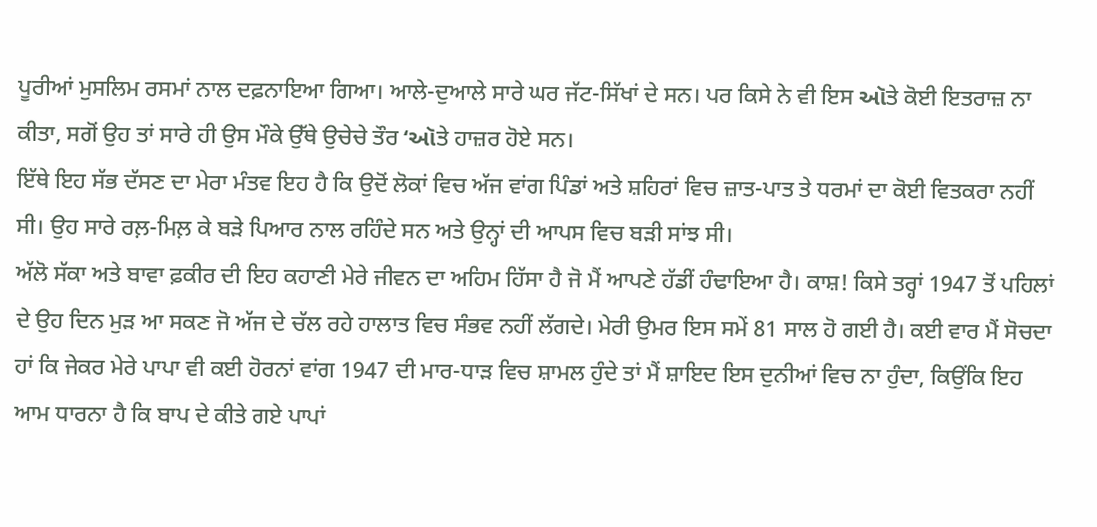ਪੂਰੀਆਂ ਮੁਸਲਿਮ ਰਸਮਾਂ ਨਾਲ ਦਫ਼ਨਾਇਆ ਗਿਆ। ਆਲੇ-ਦੁਆਲੇ ਸਾਰੇ ਘਰ ਜੱਟ-ਸਿੱਖਾਂ ਦੇ ਸਨ। ਪਰ ਕਿਸੇ ਨੇ ਵੀ ਇਸ ઑਤੇ ਕੋਈ ਇਤਰਾਜ਼ ਨਾ ਕੀਤਾ, ਸਗੋਂ ਉਹ ਤਾਂ ਸਾਰੇ ਹੀ ਉਸ ਮੌਕੇ ਉੱਥੇ ਉਚੇਚੇ ਤੌਰ ‘ઑਤੇ ਹਾਜ਼ਰ ਹੋਏ ਸਨ।
ਇੱਥੇ ਇਹ ਸੱਭ ਦੱਸਣ ਦਾ ਮੇਰਾ ਮੰਤਵ ਇਹ ਹੈ ਕਿ ਉਦੋਂ ਲੋਕਾਂ ਵਿਚ ਅੱਜ ਵਾਂਗ ਪਿੰਡਾਂ ਅਤੇ ਸ਼ਹਿਰਾਂ ਵਿਚ ਜ਼ਾਤ-ਪਾਤ ਤੇ ਧਰਮਾਂ ਦਾ ਕੋਈ ਵਿਤਕਰਾ ਨਹੀਂ ਸੀ। ਉਹ ਸਾਰੇ ਰਲ਼-ਮਿਲ਼ ਕੇ ਬੜੇ ਪਿਆਰ ਨਾਲ ਰਹਿੰਦੇ ਸਨ ਅਤੇ ਉਨ੍ਹਾਂ ਦੀ ਆਪਸ ਵਿਚ ਬੜੀ ਸਾਂਝ ਸੀ।
ਅੱਲੋ ਸੱਕਾ ਅਤੇ ਬਾਵਾ ਫ਼ਕੀਰ ਦੀ ਇਹ ਕਹਾਣੀ ਮੇਰੇ ਜੀਵਨ ਦਾ ਅਹਿਮ ਹਿੱਸਾ ਹੈ ਜੋ ਮੈਂ ਆਪਣੇ ਹੱਡੀਂ ਹੰਢਾਇਆ ਹੈ। ਕਾਸ਼! ਕਿਸੇ ਤਰ੍ਹਾਂ 1947 ਤੋਂ ਪਹਿਲਾਂ ਦੇ ਉਹ ਦਿਨ ਮੁੜ ਆ ਸਕਣ ਜੋ ਅੱਜ ਦੇ ਚੱਲ ਰਹੇ ਹਾਲਾਤ ਵਿਚ ਸੰਭਵ ਨਹੀਂ ਲੱਗਦੇ। ਮੇਰੀ ਉਮਰ ਇਸ ਸਮੇਂ 81 ਸਾਲ ਹੋ ਗਈ ਹੈ। ਕਈ ਵਾਰ ਮੈਂ ਸੋਚਦਾ ਹਾਂ ਕਿ ਜੇਕਰ ਮੇਰੇ ਪਾਪਾ ਵੀ ਕਈ ਹੋਰਨਾਂ ਵਾਂਗ 1947 ਦੀ ਮਾਰ-ਧਾੜ ਵਿਚ ਸ਼ਾਮਲ ਹੁੰਦੇ ਤਾਂ ਮੈਂ ਸ਼ਾਇਦ ਇਸ ਦੁਨੀਆਂ ਵਿਚ ਨਾ ਹੁੰਦਾ, ਕਿਉਂਕਿ ਇਹ ਆਮ ਧਾਰਨਾ ਹੈ ਕਿ ਬਾਪ ਦੇ ਕੀਤੇ ਗਏ ਪਾਪਾਂ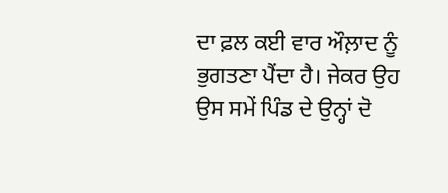ਦਾ ਫ਼ਲ ਕਈ ਵਾਰ ਔਲ਼ਾਦ ਨੂੰ ਭੁਗਤਣਾ ਪੈਂਦਾ ਹੈ। ਜੇਕਰ ਉਹ ਉਸ ਸਮੇਂ ਪਿੰਡ ਦੇ ਉਨ੍ਹਾਂ ਦੋ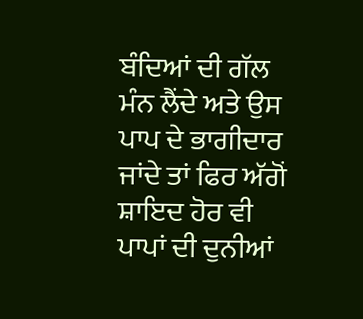ਬੰਦਿਆਂ ਦੀ ਗੱਲ ਮੰਨ ਲੈਂਦੇ ਅਤੇ ਉਸ ਪਾਪ ਦੇ ਭਾਗੀਦਾਰ ਜਾਂਦੇ ਤਾਂ ਫਿਰ ਅੱਗੋਂ ਸ਼ਾਇਦ ਹੋਰ ਵੀ ਪਾਪਾਂ ਦੀ ਦੁਨੀਆਂ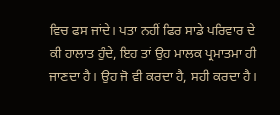ਵਿਚ ਫਸ ਜਾਂਦੇ। ਪਤਾ ਨਹੀਂ ਫਿਰ ਸਾਡੇ ਪਰਿਵਾਰ ਦੇ ਕੀ ਹਾਲਾਤ ਹੁੰਦੇ, ਇਹ ਤਾਂ ਉਹ ਮਾਲਕ ਪ੍ਰਮਾਤਮਾ ਹੀ ਜਾਣਦਾ ਹੈ। ਉਹ ਜੋ ਵੀ ਕਰਦਾ ਹੈ, ਸਹੀ ਕਰਦਾ ਹੈ।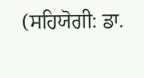(ਸਹਿਯੋਗੀ: ਡਾ.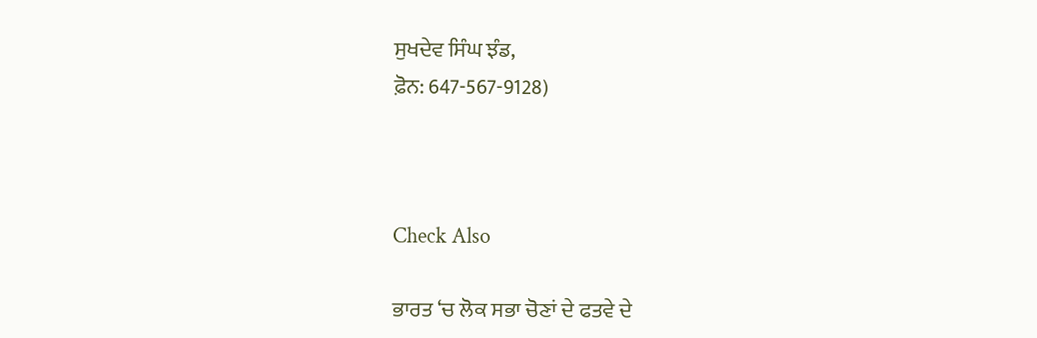ਸੁਖਦੇਵ ਸਿੰਘ ਝੰਡ,
ਫ਼ੋਨ: 647-567-9128)



Check Also

ਭਾਰਤ ‘ਚ ਲੋਕ ਸਭਾ ਚੋਣਾਂ ਦੇ ਫਤਵੇ ਦੇ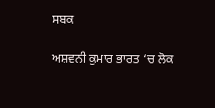ਸਬਕ

ਅਸ਼ਵਨੀ ਕੁਮਾਰ ਭਾਰਤ ‘ਚ ਲੋਕ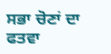ਸਭਾ ਚੋਣਾਂ ਦਾ ਫਤਵਾ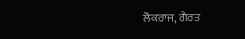ਲੋਕਰਾਜ, ਗੈਰਤ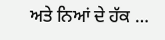ਅਤੇ ਨਿਆਂ ਦੇ ਹੱਕ …